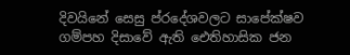දිවයිනේ සෙසු ප්රදේශවලට සාපේක්ෂව ගම්පහ දිසාවේ ඇති ඓතිහාසික ජන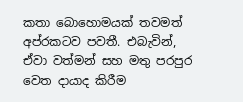කතා බොහොමයක් තවමත් අප්රකටව පවතී. එබැවින්, ඒවා වත්මන් සහ මතු පරපුර වෙත දායාද කිරීම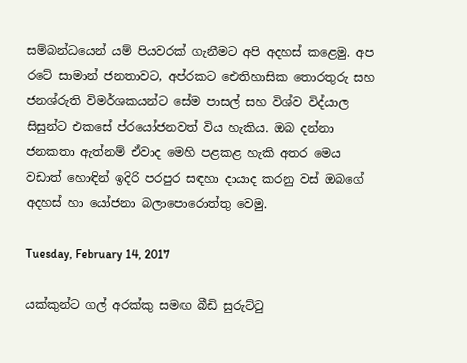සම්බන්ධයෙන් යම් පියවරක් ගැනීමට අපි අදහස් කළෙමු. අප රටේ සාමාන් ජනතාවට, අප්රකට ඓතිහාසික තොරතුරු සහ ජනශ්රුති විමර්ශකයන්ට සේම පාසල් සහ විශ්ව විද්යාල සිසුන්ට එකසේ ප්රයෝජනවත් විය හැකිය. ඔබ දන්නා ජනකතා ඇත්නම් ඒවාද මෙහි පළකළ හැකි අතර මෙය වඩාත් හොඳින් ඉදිරි පරපුර සඳහා දායාද කරනු වස් ඔබගේ අදහස් හා යෝජනා බලාපොරොත්තු වෙමු.

Tuesday, February 14, 2017

යක්කුන්ට ගල් අරක්කු සමඟ බීඩි සුරුට්ටු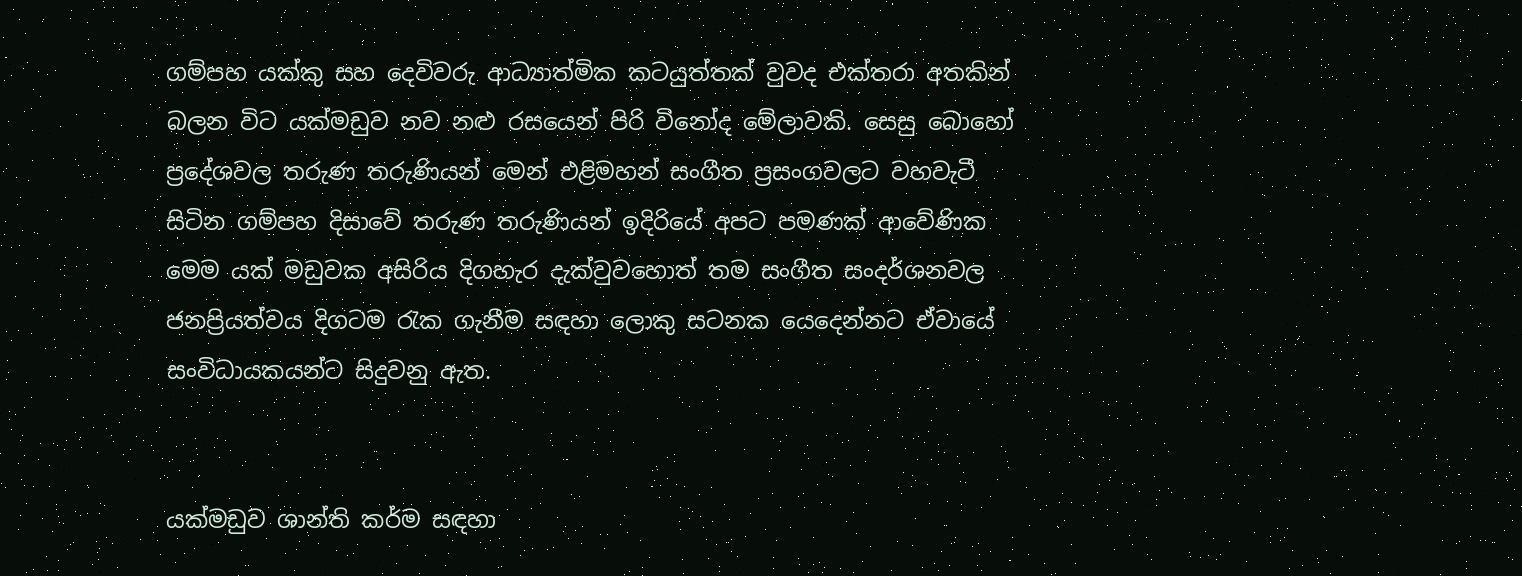ගම්පහ යක්කු සහ දෙවිවරු ආධ්‍යාත්මික කටයුත්තක් වුවද එක්තරා අතකින් බලන විට යක්මඩුව නව නළු රසයෙන් පිරි විනෝද මේලාවකි. සෙසු බොහෝ ප්‍රදේශවල තරුණ තරුණියන් මෙන් එළිමහන් සංගීත ප්‍රසංගවලට වහවැටී සිටින ගම්පහ දිසාවේ තරුණ තරුණියන් ඉදිරියේ අපට පමණක් ආවේණික මෙම යක් මඩුවක අසිරිය දිගහැර දැක්වුවහොත් තම සංගීත සංදර්ශනවල ජනප්‍රියත්වය දිගටම රැක ගැනීම සඳහා ලොකු සටනක යෙදෙන්නට ඒවායේ සංවිධායකයන්ට සිදුවනු ඇත.


යක්මඩුව ශාන්ති කර්ම සඳහා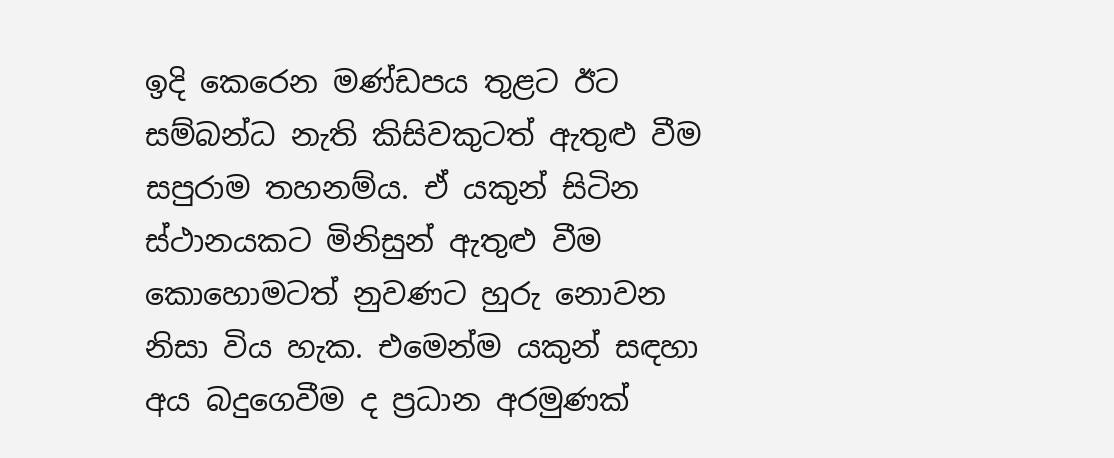ඉදි කෙරෙන මණ්ඩපය තුළට ඊට සම්බන්ධ නැති කිසිවකුටත් ඇතුළු වීම සපුරාම තහනම්ය. ඒ යකුන් සිටින ස්ථානයකට මිනිසුන් ඇතුළු වීම කොහොමටත් නුවණට හුරු නොවන නිසා විය හැක. එමෙන්ම යකුන් සඳහා අය බදුගෙවීම ද ප්‍රධාන අරමුණක්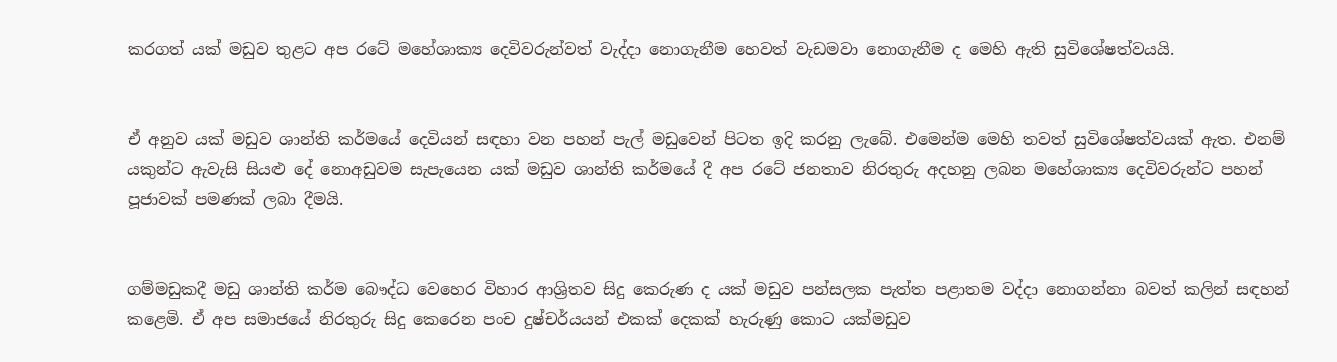කරගත් යක් මඩුව තුළට අප රටේ මහේශාක්‍ය දෙවිවරුන්වත් වැද්දා නොගැනීම හෙවත් වැඩමවා නොගැනීම ද මෙහි ඇති සුවිශේෂත්වයයි.


ඒ අනුව යක් මඩුව ශාන්ති කර්මයේ දෙවියන් සඳහා වන පහන් පැල් මඩුවෙන් පිටත ඉදි කරනු ලැබේ. එමෙන්ම මෙහි තවත් සුවිශේෂත්වයක් ඇත. එනම් යකුන්ට ඇවැසි සියළු දේ නොඅඩුවම සැපැයෙන යක් මඩුව ශාන්ති කර්මයේ දී අප රටේ ජනතාව නිරතුරු අදහනු ලබන මහේශාක්‍ය දෙවිවරුන්ට පහන් පූජාවක් පමණක් ලබා දීමයි.


ගම්මඩුකදී මඩු ශාන්ති කර්ම බෞද්ධ වෙහෙර විහාර ආශ්‍රිතව සිදු කෙරුණ ද යක් මඩුව පන්සලක පැත්ත පළාතම වද්දා නොගන්නා බවත් කලින් සඳහන් කළෙමි. ඒ අප සමාජයේ නිරතුරු සිදු කෙරෙන පංච දුෂ්චර්යයන් එකක් දෙකක් හැරුණු කොට යක්මඩුව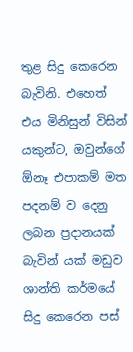තුළ සිදු කෙරෙන බැවිනි. එහෙත් එය මිනිසුන් විසින් යකුන්ට, ඔවුන්ගේ ඕනෑ එපාකම් මත පදනම් ව දෙනු ලබන ප්‍රදානයක් බැවින් යක් මඩුව ශාන්ති කර්මයේ සිදු කෙරෙන පස්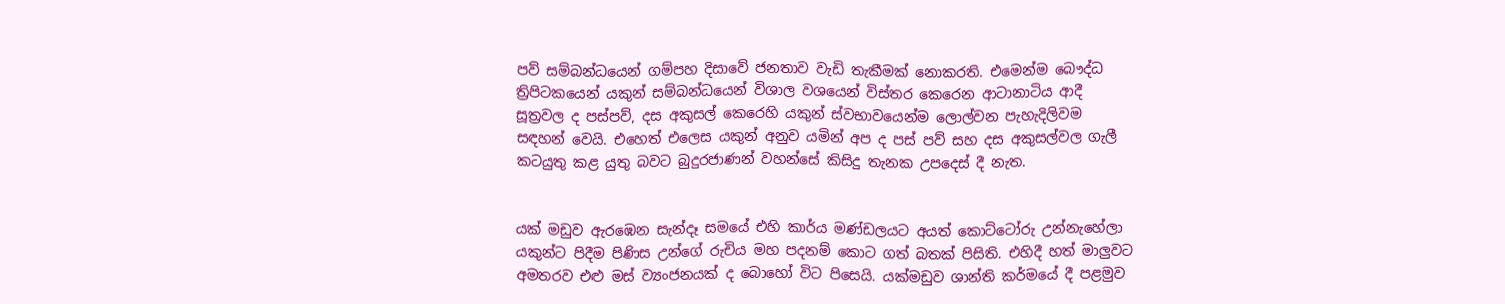පව් සම්බන්ධයෙන් ගම්පහ දිසාවේ ජනතාව වැඩි තැකීමක් නොකරති. එමෙන්ම බෞද්ධ ත්‍රිපිටකයෙන් යකුන් සම්බන්ධයෙන් විශාල වශයෙන් විස්තර කෙරෙන ආටානාටිය ආදී සූත්‍රවල ද පස්පව්, දස අකුසල් කෙරෙහි යකුන් ස්වභාවයෙන්ම ලොල්වන පැහැදිලිවම සඳහන් වෙයි. එහෙත් එලෙස යකුන් අනුව යමින් අප ද පස් පව් සහ දස අකුසල්වල ගැලී කටයුතු කළ යුතු බවට බුදුරජාණන් වහන්සේ කිසිදු තැනක උපදෙස් දී නැත.


යක් මඩුව ඇරඹෙන සැන්දෑ සමයේ එහි කාර්ය මණ්ඩලයට අයත් කොට්ටෝරු උන්නැහේලා යකුන්ට පිදීම පිණිස උන්ගේ රුචිය මහ පදනම් කොට ගත් බතක් පිසිති. එහිදී හත් මාලුවට අමතරව එළු මස් ව්‍යංජනයක් ද බොහෝ විට පිසෙයි. යක්මඩුව ශාන්ති කර්මයේ දී පළමුව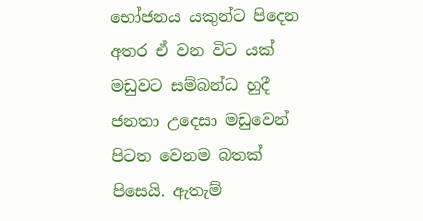භෝජනය යකුන්ට පිදෙන අතර ඒ වන විට යක් මඩුවට සම්බන්ධ හුදී ජනතා උදෙසා මඩුවෙන් පිටත වෙනම බතක් පිසෙයි. ඇතැම්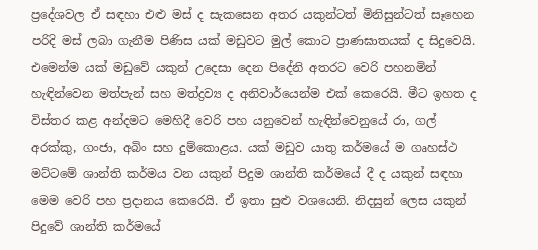ප්‍රදේශවල ඒ සඳහා එළු මස් ද සැකසෙන අතර යකුන්ටත් මිනිසුන්ටත් සෑහෙන පරිදි මස් ලබා ගැනීම පිණිස යක් මඩුවට මුල් කොට ප්‍රාණඝාතයක් ද සිදුවෙයි. එමෙන්ම යක් මඩුවේ යකුන් උදෙසා දෙන පිදේනි අතරට වෙරි පහනමින් හැඳින්වෙන මත්පැන් සහ මත්ද්‍රව්‍ය ද අනිවාර්යෙන්ම එක් කෙරෙයි. මීට ඉහත ද විස්තර කළ අන්දමට මෙහිදී වෙරි පහ යනුවෙන් හැඳින්වෙනුයේ රා, ගල් අරක්කු, ගංජා, අබිං සහ දුම්කොළය. යක් මඩුව යාතු කර්මයේ ම ගෘහස්ථ මට්ටමේ ශාන්ති කර්මය වන යකුන් පිදුම ශාන්ති කර්මයේ දී ද යකුන් සඳහා මෙම වෙරි පහ ප්‍රදානය කෙරෙයි. ඒ ඉතා සුළු වශයෙනි. නිදසුන් ලෙස යකුන් පිදුවේ ශාන්ති කර්මයේ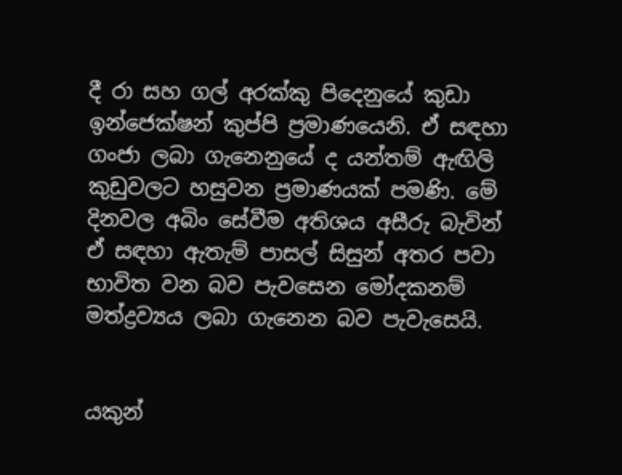දී රා සහ ගල් අරක්කු පිදෙනුයේ කුඩා ඉන්ජෙක්ෂන් කුප්පි ප්‍රමාණයෙනි. ඒ සඳහා ගංජා ලබා ගැනෙනුයේ ද යන්තම් ඇඟිලි කුඩුවලට හසුවන ප්‍රමාණයක් පමණි. මේ දිනවල අබිං සේවීම අතිශය අසීරු බැවින් ඒ සඳහා ඇතැම් පාසල් සිසුන් අතර පවා භාවිත වන බව පැවසෙන මෝදකනම් මත්ද්‍රව්‍යය ලබා ගැනෙන බව පැවැසෙයි.


යකුන්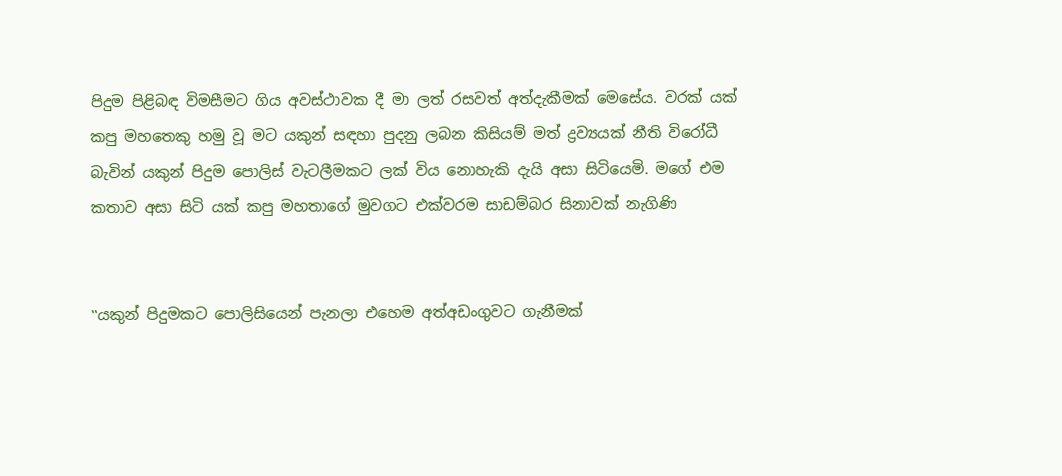පිදුම පිළිබඳ විමසීමට ගිය අවස්ථාවක දී මා ලත් රසවත් අත්දැකීමක් මෙසේය. වරක් යක් කපු මහතෙකු හමු වූ මට යකුන් සඳහා පුදනු ලබන කිසියම් මත් ද්‍රව්‍යයක් නීති විරෝධී බැවින් යකුන් පිදුම පොලිස් වැටලීමකට ලක් විය නොහැකි දැයි අසා සිටියෙමි. මගේ එම කතාව අසා සිටි යක් කපු මහතාගේ මුවගට එක්වරම සාඩම්බර සිනාවක් නැගිණි


‛‛යකුන් පිදුමකට පොලිසියෙන් පැනලා එහෙම අත්අඩංගුවට ගැනීමක්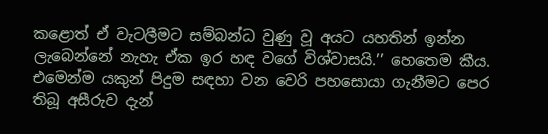කළොත් ඒ වැටලීමට සම්බන්ධ වුණු වූ අයට යහතින් ඉන්න ලැබෙන්නේ නැහැ ඒක ඉර හඳ වගේ විශ්වාසයි.’’ හෙතෙම කීය. එමෙන්ම යකුන් පිදුම සඳහා වන වෙරි පහසොයා ගැනීමට පෙර තිබූ අසීරුව දැන්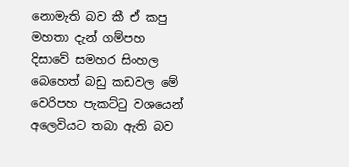නොමැති බව කී ඒ කපු මහතා දැන් ගම්පහ දිසාවේ සමහර සිංහල බෙහෙත් බඩු කඩවල මේ වෙරිපහ පැකට්ටු වශයෙන් අලෙවියට තබා ඇති බව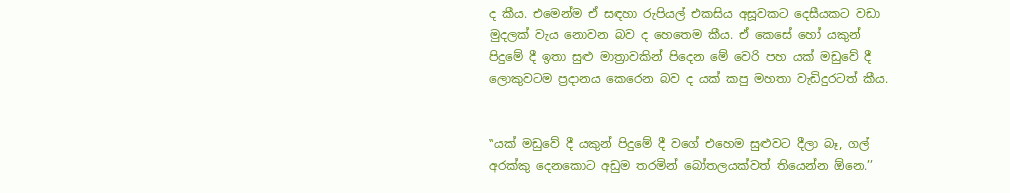ද කීය. එමෙන්ම ඒ සඳහා රුපියල් එකසිය අසූවකට දෙසීයකට වඩා මුදලක් වැය නොවන බව ද හෙතෙම කීය. ඒ කෙසේ හෝ යකුන් පිදුමේ දී ඉතා සුළු මාත්‍රාවකින් පිදෙන මේ වෙරි පහ යක් මඩුවේ දී ලොකුවටම ප්‍රදානය කෙරෙන බව ද යක් කපු මහතා වැඩිදුරටත් කීය.


‛‛යක් මඩුවේ දී යකුන් පිදුමේ දී වගේ එහෙම සුළුවට දීලා බෑ, ගල් අරක්කු දෙනකොට අඩුම තරමින් බෝතලයක්වත් තියෙන්න ඕනෙ.’’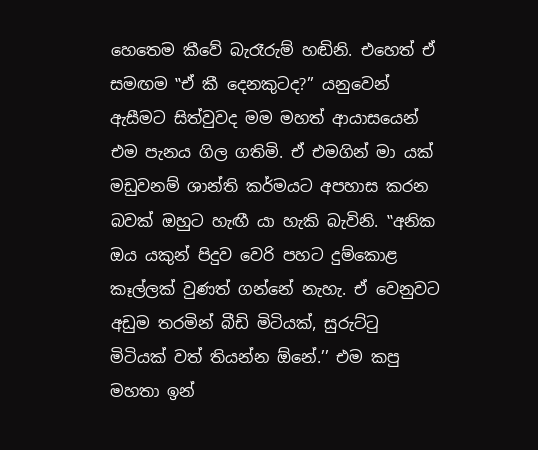හෙතෙම කීවේ බැරෑරුම් හඬිනි. එහෙත් ඒ සමඟම ‛‛ඒ කී දෙනකුටද?’’ යනුවෙන් ඇසීමට සිත්වුවද මම මහත් ආයාසයෙන් එම පැනය ගිල ගතිමි. ඒ එමගින් මා යක් මඩුවනම් ශාන්ති කර්මයට අපහාස කරන බවක් ඔහුට හැඟී යා හැකි බැවිනි. ‛‛අනික ඔය යකුන් පිදුව වෙරි පහට දුම්කොළ කෑල්ලක් වුණත් ගන්නේ නැහැ. ඒ වෙනුවට අඩුම තරමින් බීඩි මිටියක්, සුරුට්ටු මිටියක් වත් තියන්න ඕනේ.’’ එම කපු මහතා ඉන්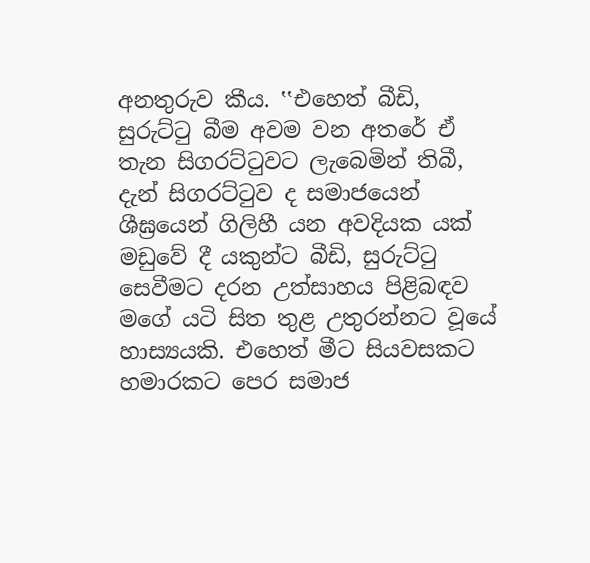අනතුරුව කීය. ‛‛එහෙත් බීඩි, සුරුට්ටු බීම අවම වන අතරේ ඒ තැන සිගරට්ටුවට ලැබෙමින් තිබී, දැන් සිගරට්ටුව ද සමාජයෙන් ශීඝ්‍රයෙන් ගිලිහී යන අවදියක යක් මඩුවේ දී යකුන්ට බීඩි, සුරුට්ටු සෙවීමට දරන උත්සාහය පිළිබඳව මගේ යටි සිත තුළ උතුරන්නට වූයේ හාස්‍යයකි. එහෙත් මීට සියවසකට හමාරකට පෙර සමාජ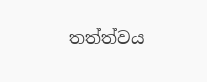තත්ත්වය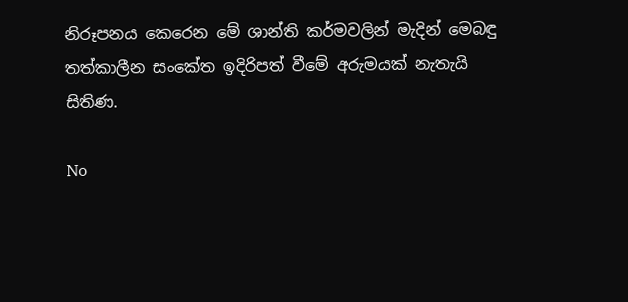නිරූපනය කෙරෙන මේ ශාන්ති කර්මවලින් මැදින් මෙබඳු තත්කාලීන සංකේත ඉදිරිපත් වීමේ අරුමයක් නැතැයි සිතිණ.

No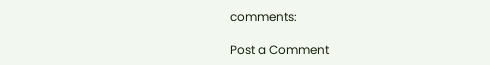comments:

Post a Comment